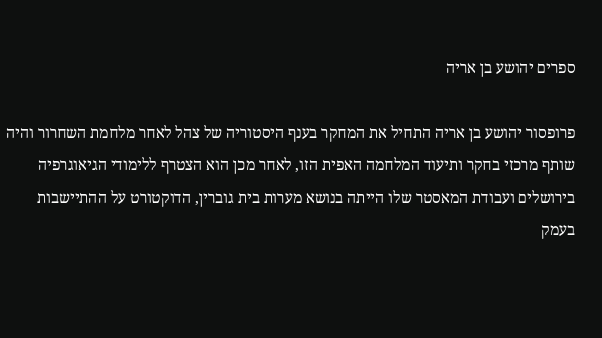ספרים יהושע בן אריה

פרופסור יהושע בן אריה התחיל את המחקר בענף היסטוריה של צהל לאחר מלחמת השחרור והיה שותף מרכזי בחקר ותיעוד המלחמה האפית הזו, לאחר מכן הוא הצטרף ללימודי הגיאוגרפיה בירושלים ועבודת המאסטר שלו הייתה בנושא מערות בית גוברין, הדוקטורט על ההתיישבות בעמק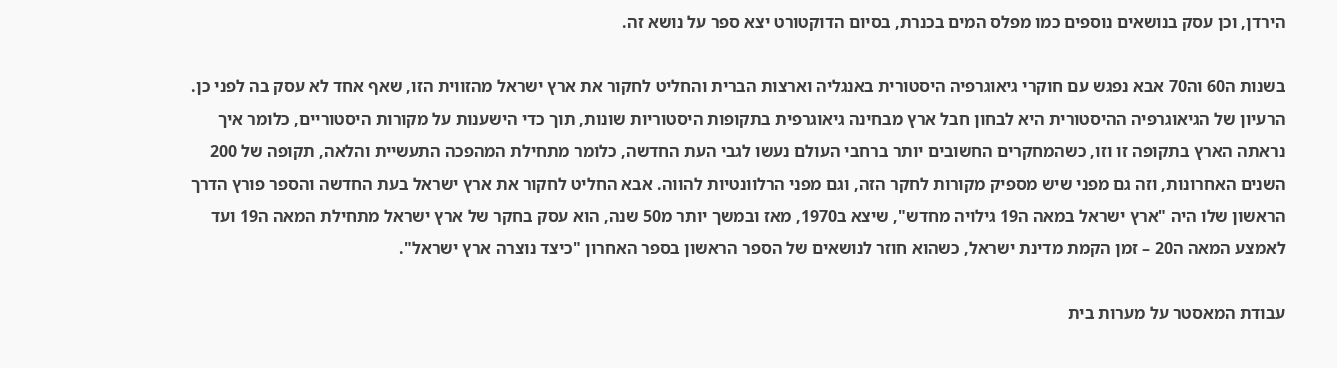הירדן, וכן עסק בנושאים נוספים כמו מפלס המים בכנרת, בסיום הדוקטורט יצא ספר על נושא זה.

בשנות ה60 וה70 אבא נפגש עם חוקרי גיאוגרפיה היסטורית באנגליה וארצות הברית והחליט לחקור את ארץ ישראל מהזווית הזו, שאף אחד לא עסק בה לפני כן. הרעיון של הגיאוגרפיה ההיסטורית היא לבחון חבל ארץ מבחינה גיאוגרפית בתקופות היסטוריות שונות, תוך כדי הישענות על מקורות היסטוריים, כלומר איך נראתה הארץ בתקופה זו וזו, כשהמחקרים החשובים יותר ברחבי העולם נעשו לגבי העת החדשה, כלומר מתחילת המהפכה התעשיית והלאה, תקופה של 200 השנים האחרונות, וזה גם מפני שיש מספיק מקורות לחקר הזה, וגם מפני הרלוונטיות להווה. אבא החליט לחקור את ארץ ישראל בעת החדשה והספר פורץ הדרך הראשון שלו היה "ארץ ישראל במאה ה19 גילויה מחדש", שיצא ב1970, מאז ובמשך יותר מ50 שנה, הוא עסק בחקר של ארץ ישראל מתחילת המאה ה19 ועד לאמצע המאה ה20 – זמן הקמת מדינת ישראל, כשהוא חוזר לנושאים של הספר הראשון בספר האחרון "כיצד נוצרה ארץ ישראל".

עבודת המאסטר על מערות בית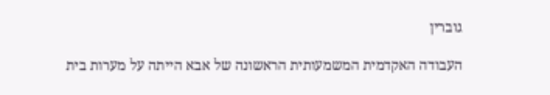גוברין

העבודה האקדמית המשמעותית הראשונה של אבא הייתה על מערות בית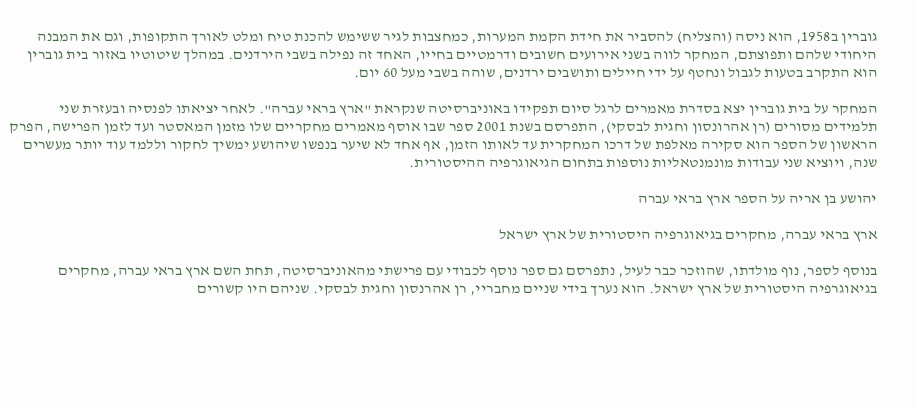גוברין ב1958, הוא ניסה (והצליח) להסביר את חידת הקמת המערות, כמחצבות לגיר ששימש להכנת טיח ומלט לאורך התקופות, וגם את המבנה היחודי שלהם ותפוצתם, המחקר לווה בשני אירועים חשובים ודרמטיים בחייו, האחד זה נפילה בשבי הירדנים. במהלך שיטוטיו באזור בית גוברין הוא התקרב בטעות לגבול ונחטף על ידי חיילים ותושבים ירדנים, שוהה בשבי מעל 60 יום.

המחקר על בית גוברין יצא בסדרת מאמרים לרגל סיום תפקידו באוניברסיטה שנקראת "ארץ בראי עברה". לאחר יציאתו לפנסיה ובעזרת שני תלמידים מסורים (רן אהרונסון וחגית לבסקי), התפרסם בשנת 2001 ספר שבו אוסף מאמרים מחקריים שלו מזמן המאסטר ועד לזמן הפרישה, הפרק הראשון של הספר הוא סקירה מאלפת של דרכו המחקרית עד לאותו הזמן, אף אחד לא שיער בנפשו שיהושע ימשיך לחקור וללמד עוד יותר מעשרים שנה, ויוציא שני עבודות מונמנטאליות נוספות בתחום הגיאוגרפיה ההיסטורית.

יהושע בן אריה על הספר ארץ בראי עברה

ארץ בראי עברה, מחקרים בגיאוגרפיה היסטורית של ארץ ישראל

בנוסף לספר, נוף מולדתו, שהוזכר כבר לעיל, נתפרסם גם ספר נוסף לכבודי עם פרישתי מהאוניברסיטה, תחת השם ארץ בראי עברה, מחקרים בגיאוגרפיה היסטורית של ארץ ישראל. הוא נערך בידי שניים מחבריי, רן אהרנסון וחגית לבסקי. שניהם היו קשורים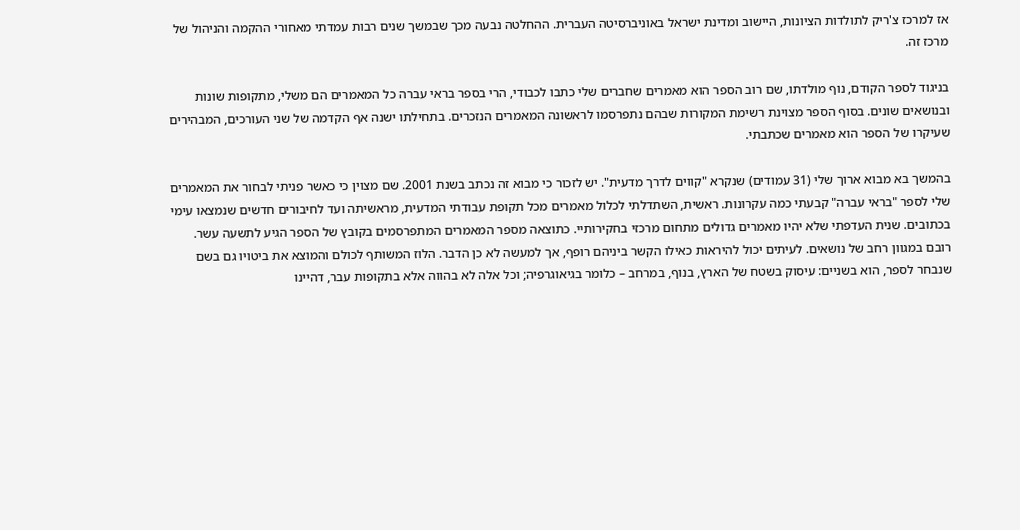אז למרכז צ'ריק לתולדות הציונות, היישוב ומדינת ישראל באוניברסיטה העברית. ההחלטה נבעה מכך שבמשך שנים רבות עמדתי מאחורי ההקמה והניהול של מרכז זה.

בניגוד לספר הקודם, נוף מולדתו, שם רוב הספר הוא מאמרים שחברים שלי כתבו לכבודי, הרי בספר בראי עברה כל המאמרים הם משלי, מתקופות שונות ובנושאים שונים. בסוף הספר מצוינת רשימת המקורות שבהם נתפרסמו לראשונה המאמרים הנזכרים. בתחילתו ישנה אף הקדמה של שני העורכים, המבהירים שעיקרו של הספר הוא מאמרים שכתבתי.

בהמשך בא מבוא ארוך שלי (31 עמודים) שנקרא "קווים לדרך מדעית". יש לזכור כי מבוא זה נכתב בשנת 2001. שם מצוין כי כאשר פניתי לבחור את המאמרים שלי לספר "בראי עברה" קבעתי כמה עקרונות. ראשית, השתדלתי לכלול מאמרים מכל תקופת עבודתי המדעית, מראשיתה ועד לחיבורים חדשים שנמצאו עימי בכתובים. שנית העדפתי שלא יהיו מאמרים גדולים מתחום מרכזי בחקירותיי. כתוצאה מספר המאמרים המתפרסמים בקובץ של הספר הגיע לתשעה עשר. רובם במגוון רחב של נושאים. לעיתים יכול להיראות כאילו הקשר ביניהם רופף, אך למעשה לא כן הדבר. הלוז המשותף לכולם והמוצא את ביטויו גם בשם שנבחר לספר, הוא בשניים: עיסוק בשטח של הארץ, בנוף, במרחב – כלומר בגיאוגרפיה; וכל אלה לא בהווה אלא בתקופות עבר, דהיינו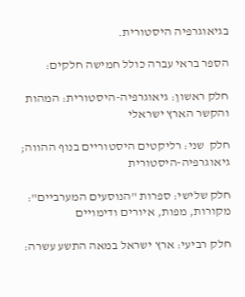בגיאוגרפיה היסטורית.

הספר בראי עברה כולל חמישה חלקים:

חלק ראשון: גיאוגרפיה-היסטורית: המהות והקשר הארץ ישראלי

חלק  שני: רליקטים היסטוריים בנוף ההווה; גיאוגרפיה-היסטורית

חלק שלישי: ספרות "הנוסעים המערביים": מקורות, מפות, איורים ודימויים

חלק רביעי: ארץ ישראל במאה התשע עשרה: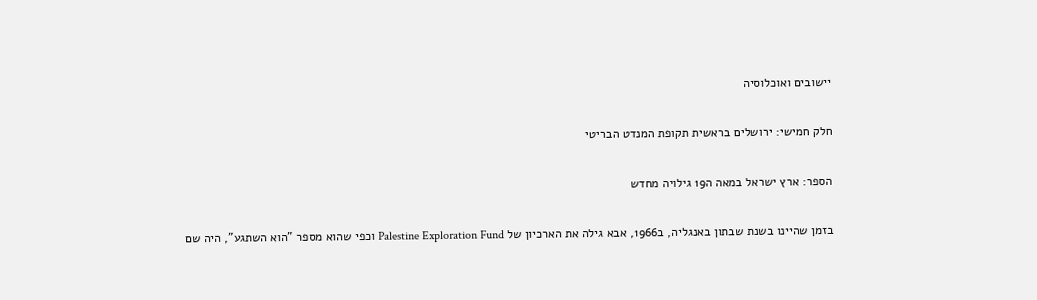יישובים ואוכלוסיה

חלק חמישי: ירושלים בראשית תקופת המנדט הבריטי

הספר: ארץ ישראל במאה ה19 גילויה מחדש

בזמן שהיינו בשנת שבתון באנגליה, ב1966, אבא גילה את הארכיון של Palestine Exploration Fund וכפי שהוא מספר "הוא השתגע", היה שם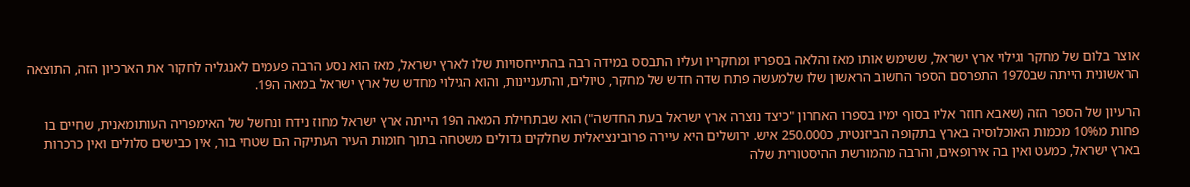אוצר בלום של מחקר וגילוי ארץ ישראל, ששימש אותו מאז והלאה בספריו ומחקריו ועליו התבסס במידה רבה בהתייחסויות שלו לארץ ישראל, מאז הוא נסע הרבה פעמים לאנגליה לחקור את הארכיון הזה, התוצאה הראשונית הייתה שב1970 התפרסם הספר החשוב הראשון שלו שלמעשה פתח שדה חדש של מחקר, טיולים, והתעניינות, והוא הגילוי מחדש של ארץ ישראל במאה ה19.

הרעיון של הספר הזה (שאבא חוזר אליו בסוף ימיו בספרו האחרון "כיצד נוצרה ארץ ישראל בעת החדשה") הוא שבתחילת המאה ה19 הייתה ארץ ישראל מחוז נידח ונחשל של האימפריה העותומאנית, שחיים בו פחות מ10% מכמות האוכלוסיה בארץ בתקופה הביזנטית, כ250.000 איש. ירושלים היא עיירה פרובינציאלית שחלקים גדולים משטחה בתוך חומות העיר העתיקה הם שטחי בור, אין כבישים סלולים ואין כרכרות בארץ ישראל, כמעט ואין בה אירופאים, והרבה מהמורשת ההיסטורית שלה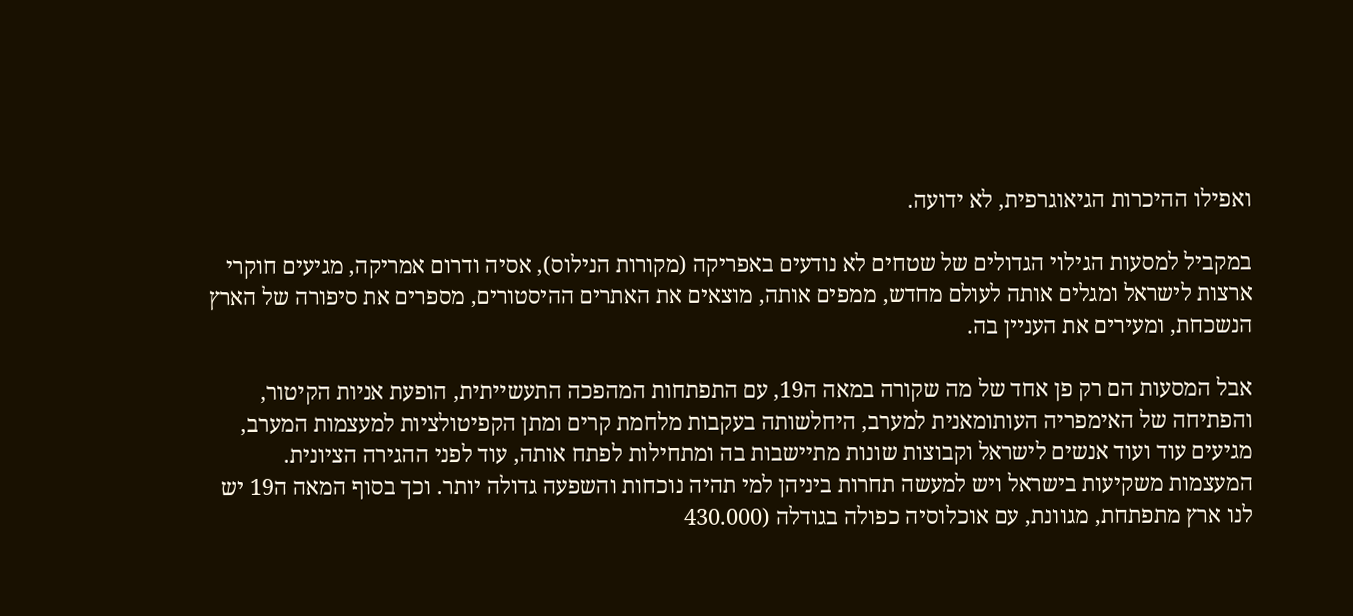ואפילו ההיכרות הגיאוגרפית, לא ידועה.

במקביל למסעות הגילוי הגדולים של שטחים לא נודעים באפריקה (מקורות הנילוס), אסיה ודרום אמריקה, מגיעים חוקרי ארצות לישראל ומגלים אותה לעולם מחדש, ממפים אותה, מוצאים את האתרים ההיסטורים, מספרים את סיפורה של הארץ הנשכחת, ומעירים את העניין בה.

אבל המסעות הם רק פן אחד של מה שקורה במאה ה19, עם התפתחות המהפכה התעשייתית, הופעת אניות הקיטור, והפתיחה של האימפריה העותומאנית למערב, היחלשותה בעקבות מלחמת קרים ומתן הקפיטולציות למעצמות המערב, מגיעים עוד ועוד אנשים לישראל וקבוצות שונות מתיישבות בה ומתחילות לפתח אותה, עוד לפני ההגירה הציונית. המעצמות משקיעות בישראל ויש למעשה תחרות ביניהן למי תהיה נוכחות והשפעה גדולה יותר. וכך בסוף המאה ה19 יש לנו ארץ מתפתחת, מגוונת, עם אוכלוסיה כפולה בגודלה (430.000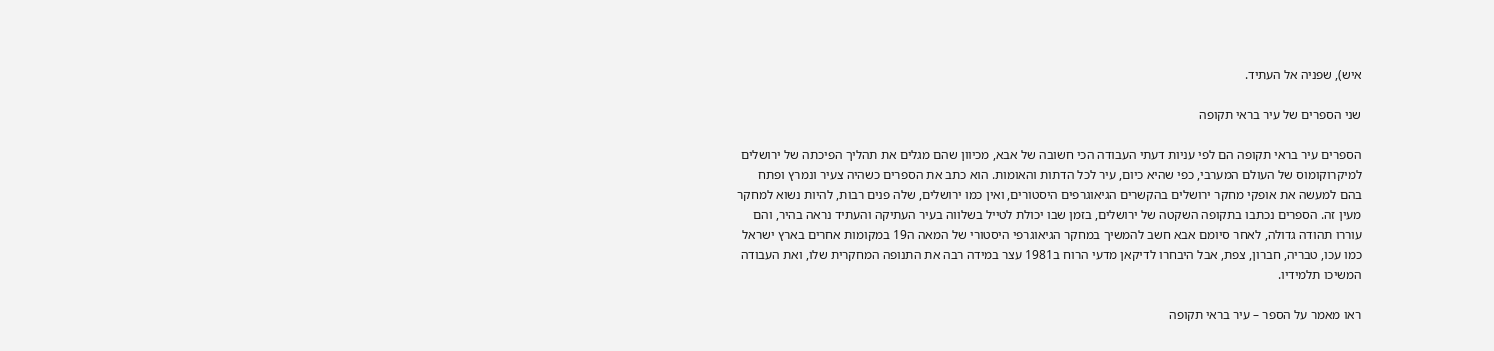איש), שפניה אל העתיד.

שני הספרים של עיר בראי תקופה

הספרים עיר בראי תקופה הם לפי עניות דעתי העבודה הכי חשובה של אבא, מכיוון שהם מגלים את תהליך הפיכתה של ירושלים למיקרוקומוס של העולם המערבי, כפי שהיא כיום, עיר לכל הדתות והאומות. הוא כתב את הספרים כשהיה צעיר ונמרץ ופתח בהם למעשה את אופקי מחקר ירושלים בהקשרים הגיאוגרפים היסטורים, ואין כמו ירושלים, שלה פנים רבות, להיות נשוא למחקר מעין זה. הספרים נכתבו בתקופה השקטה של ירושלים, בזמן שבו יכולת לטייל בשלווה בעיר העתיקה והעתיד נראה בהיר, והם עוררו תהודה גדולה, לאחר סיומם אבא חשב להמשיך במחקר הגיאוגרפי היסטורי של המאה ה19 במקומות אחרים בארץ ישראל כמו עכו, טבריה, חברון, צפת, אבל היבחרו לדיקאן מדעי הרוח ב1981 עצר במידה רבה את התנופה המחקרית שלו, ואת העבודה המשיכו תלמידיו.

ראו מאמר על הספר – עיר בראי תקופה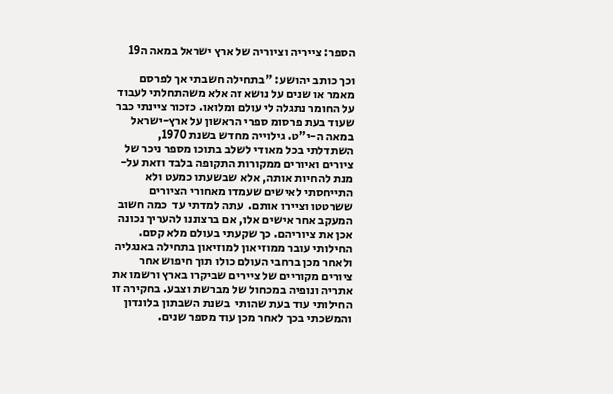הספר: צייריה וציוריה של ארץ ישראל במאה ה19

וכך כותב יהושע: "בתחילה חשבתי אך לפרסם מאמר או שנים על נושא זה אלא משהתחלתי לעבוד על החומר נתגלה לי עולם ומלואו. כזכור ציינתי כבר שעוד בעת פרסומ ספרי הראשון על ארץ-ישראל במאה ה-י"ט. גילוייה מחדש בשנת 1970, השתדלתי בכל מאודי לשלב בתוכו מספר ניכר של ציורים ואיורים ממקורות התקופה בלבד וזאת על-מנת להחיות אותה, אלא שבשעתו כמעט ולא התייחסתי לאישים שעמדו מאחורי הציורים ששרטטו וציירו אותם.  עתה למדתי עד  כמה חשוב המעקב אחר אישים אלו, אם ברצוננו להעריך נכונה אכן את ציוריהם. כך שקעתי בעולם מלא קסם. החילותי עובר ממוזיאון למוזיאון בתחילה באנגליה ולאחר מכן ברחבי העולם כולו תוך חיפוש אחר ציורים מקוריים של ציירים שביקרו בארץ ורשמו את אתריה ונופיה במכחול של מברשת וצבע. בחקירה זו החילותי עוד בעת שהותי  בשנת השבתון בלונדון והמשכתי בכך לאחר מכן עוד מספר שנים.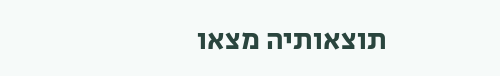תוצאותיה מצאו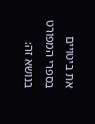את ביטויים בספרי המפורט בנושא זה: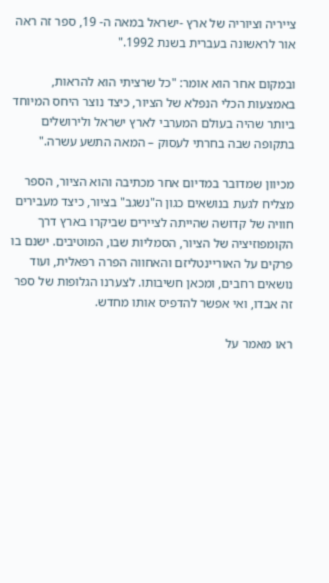צייריה וציוריה של ארץ -ישראל במאה ה- 19, ספר זה ראה אור לראשונה בעברית בשנת 1992."

ובמקום אחר הוא אומר: "כל שרציתי הוא להראות, באמצעות הכלי הנפלא של הציור, כיצד נוצר היחס המיוחד ביותר שהיה בעולם המערבי לארץ ישראל ולירושלים בתקופה שבה בחרתי לעסוק – המאה התשע עשרה."

מכיוון שמדובר במדיום אחר מכתיבה והוא הציור, הספר מצליח לגעת בנושאים כגון ה"נשגב" בציור, כיצד מעבירים חוויה של קדושה שהייתה לציירים שביקרו בארץ דרך הקומפוזיציה של הציור, הסמליות שבו, המוטיבים. ישנם בו פרקים על האוריינטליזם והאחווה הפרה רפאלית, ועוד נושאים רחבים, ומכאן חשיבותו. לצערנו הגלופות של ספר זה אבדו, ואי אפשר להדפיס אותו מחדש.

ראו מאמר על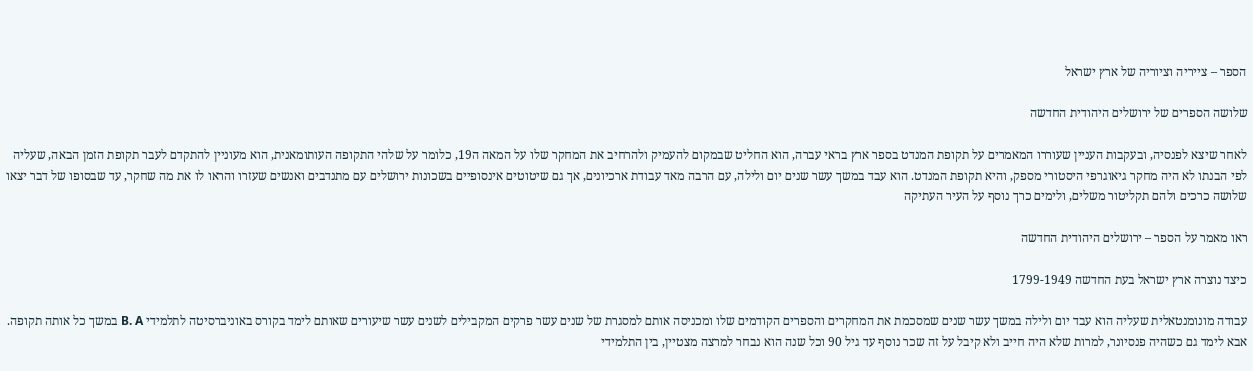הספר – צייריה וציוריה של ארץ ישראל

שלושה הספרים של ירושלים היהודית החדשה

לאחר שיצא לפנסיה, ובעקבות העניין שעוררו המאמרים על תקופת המנדט בספר ארץ בראי עברה, הוא החליט שבמקום להעמיק ולהרחיב את המחקר שלו על המאה ה19, כלומר על שלהי התקופה העותומאנית, הוא מעוניין להתקדם לעבר תקופת הזמן הבאה, שעליה לפי הבנתו לא היה מחקר גיאוגרפי היסטורי מספק, והיא תקופת המנדט. הוא עבד במשך עשר שנים יום ולילה, עם הרבה מאד עבודת ארכיונים, אך גם שיטוטים אינסופיים בשכונות ירושלים עם מתנדבים ואנשים שעזרו והראו לו את מה שחקר, עד שבסופו של דבר יצאו שלושה כרכים ולהם תקליטור משלים, ולימים כרך נוסף על העיר העתיקה

ראו מאמר על הספר – ירושלים היהודית החדשה

כיצד נוצרה ארץ ישראל בעת החדשה 1799-1949

עבודה מונומנטאלית שעליה הוא עבד יום ולילה במשך עשר שנים שמסכמת את המחקרים והספרים הקודמים שלו ומכניסה אותם למסגרת של שנים עשר פרקים המקבילים לשנים עשר שיעורים שאותם לימד בקורס באוניברסיטה לתלמידי B. A במשך כל אותה תקופה. אבא לימד גם כשהיה פנסיונר, למרות שלא היה חייב ולא קיבל על זה שכר נוסף עד גיל 90 וכל שנה הוא נבחר למרצה מצטיין, בין התלמידי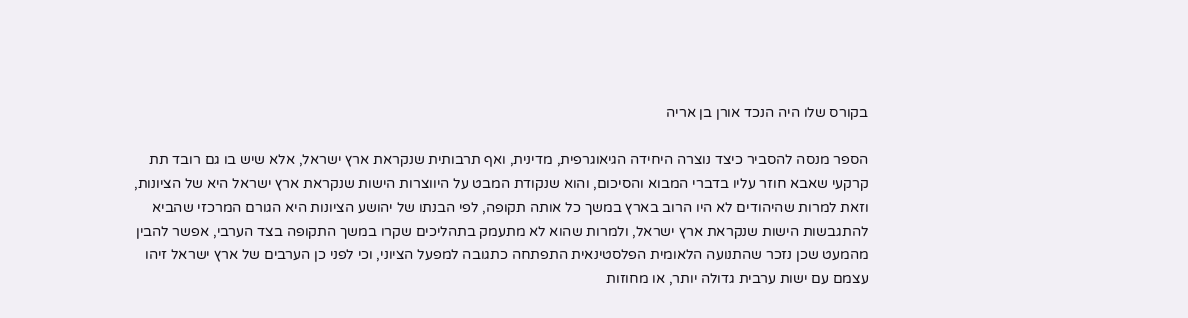בקורס שלו היה הנכד אורן בן אריה

הספר מנסה להסביר כיצד נוצרה היחידה הגיאוגרפית, מדינית, ואף תרבותית שנקראת ארץ ישראל, אלא שיש בו גם רובד תת קרקעי שאבא חוזר עליו בדברי המבוא והסיכום, והוא שנקודת המבט על היווצרות הישות שנקראת ארץ ישראל היא של הציונות, וזאת למרות שהיהודים לא היו הרוב בארץ במשך כל אותה תקופה, לפי הבנתו של יהושע הציונות היא הגורם המרכזי שהביא להתגבשות הישות שנקראת ארץ ישראל, ולמרות שהוא לא מתעמק בתהליכים שקרו במשך התקופה בצד הערבי, אפשר להבין מהמעט שכן נזכר שהתנועה הלאומית הפלסטינאית התפתחה כתגובה למפעל הציוני, וכי לפני כן הערבים של ארץ ישראל זיהו עצמם עם ישות ערבית גדולה יותר, או מחוזות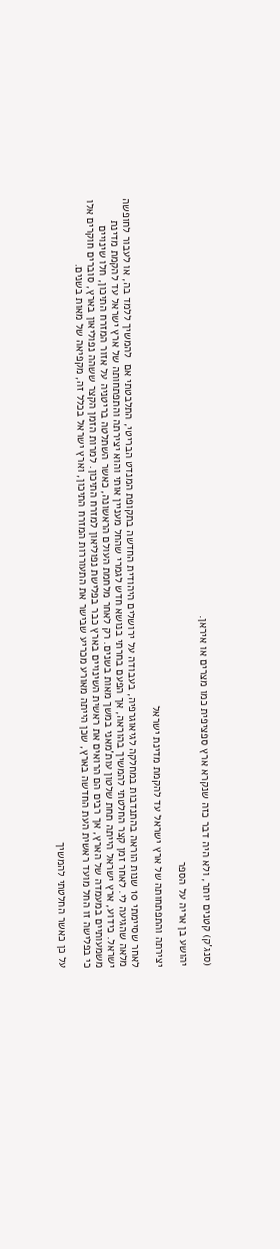(סנג'ק) קטנים יותר, ולא היה דבר כזה שנקרא ארץ ספציפית כמו מצרים או איראן.

יהושע בן אריה על הספר

יצירתה והתפתחותה של ארץ ישראל עד להקמת מדינת ישראל

לאחר שסיימתי 10 שנות הוראה בהתנדבות במחלקה לגיאוגרפיה, בעבודה על ירושלים היהודית החדשה בתקופת המנדט הבריטי, התלבטתי אם  להמשיך ללמד בה, או לעבור לחופשה מלאה שהגיעה לי. לאחר זמן קצר החלטתי להמשיך בהוראה, אך הפעם בחרתי בנושא חדש לגמרי שהחל מעניין אותי והוא יצירתה והתפתחותה של ארץ ישראל עד להקמת מדינת ישראל. כידוע, ארץ ישראל הייתה תחת שלטון עות'מאני במשך מאות בשנים. רק לאחר מלחמת העולם הראשונה, כאשר השתלטה בריטניה על אזור המזרח התיכון, חלו שינויים משמעותיים במעמדה של הארץ, אך רבים הם הרואים את ראשית השינויים בארץ כבר בפלישת נפוליאון למזרח התיכון. למרות הזמן הקצר ששהה נפוליאון בארץ, סוברים חוקרים אלו כי בפלישה זו החל מועד ראשית העת החדשה בארץ, שכן הייתה מאורע מכריע שבישר את התעוררות המזרח התיכון, וארץ ישראל בכלל זה, מקפיאה של מאות בשנים.

על כן כאשר החלטתי להמשיך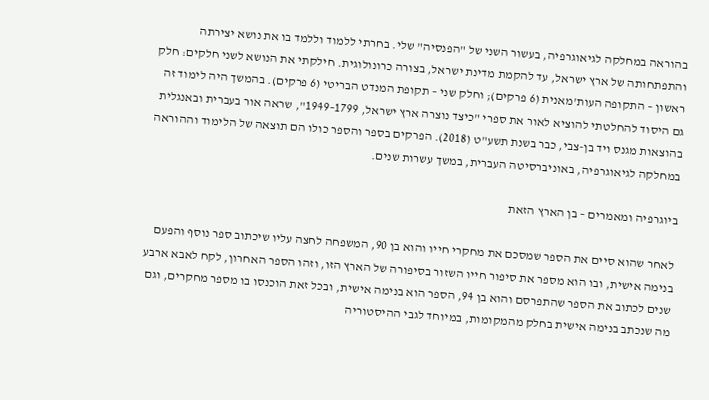בהוראה במחלקה לגיאוגרפיה, בעשור השני של "הפנסיה" שלי. בחרתי ללמוד וללמד בו את נושא יצירתה והתפתחותה של ארץ ישראל, עד להקמת מדינת ישראל, בצורה כרונולוגית. חילקתי את הנושא לשני חלקים: חלק ראשון – התקופה העות'מאנית (6 פרקים); וחלק שני – תקופת המנדט הבריטי (6 פרקים). בהמשך היה לימוד זה גם היסוד להחלטתי להוציא לאור את ספרי "כיצד נוצרה ארץ ישראל, 1799–1949", שראה אור בעברית ובאנגלית בהוצאות מגנס ויד בן-צבי, כבר בשנת תשע"ט (2018). הפרקים בספר והספר כולו הם תוצאה של הלימוד וההוראה  במחלקה לגיאוגרפיה, באוניברסיטה העברית, במשך עשרות שנים.

ביוגרפיה ומאמרים – בן הארץ הזאת

לאחר שהוא סיים את הספר שמסכם את מחקרי חייו והוא בן 90, המשפחה לחצה עליו שיכתוב ספר נוסף והפעם בנימה אישית, ובו הוא מספר את סיפור חייו השזור בסיפורה של הארץ הזו, וזהו הספר האחרון, לקח לאבא ארבע שנים לכתוב את הספר שהתפרסם והוא בן 94, הספר הוא בנימה אישית, ובכל זאת הוכנסו בו מספר מחקרים, וגם מה שנכתב בנימה אישית בחלק מהמקומות, במיוחד לגבי ההיסטוריה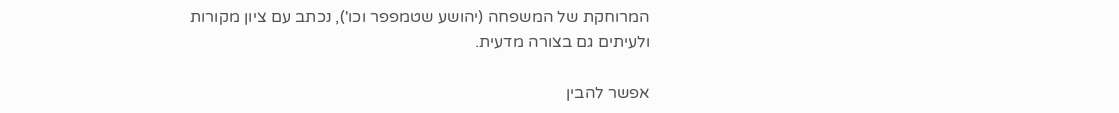המרוחקת של המשפחה (יהושע שטמפפר וכו'), נכתב עם ציון מקורות ולעיתים גם בצורה מדעית.

אפשר להבין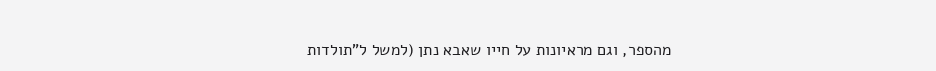מהספר, וגם מראיונות על חייו שאבא נתן (למשל ל"תולדות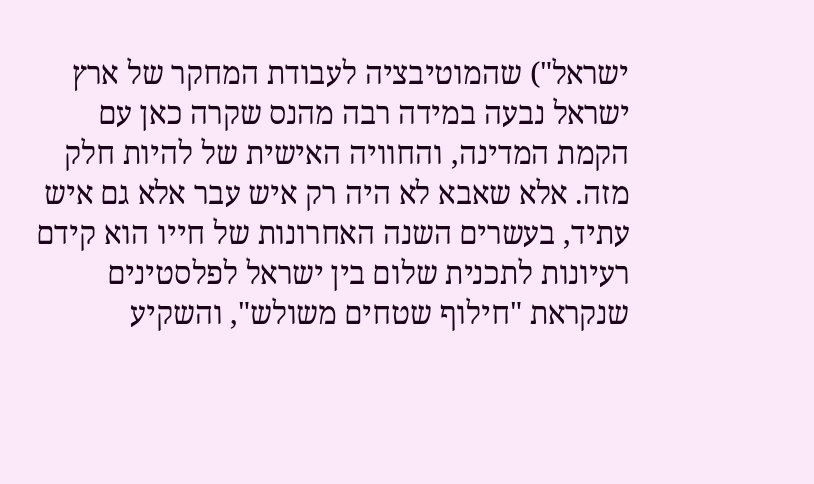ישראל") שהמוטיבציה לעבודת המחקר של ארץ ישראל נבעה במידה רבה מהנס שקרה כאן עם הקמת המדינה, והחוויה האישית של להיות חלק מזה. אלא שאבא לא היה רק איש עבר אלא גם איש עתיד, בעשרים השנה האחרונות של חייו הוא קידם רעיונות לתכנית שלום בין ישראל לפלסטינים שנקראת "חילוף שטחים משולש", והשקיע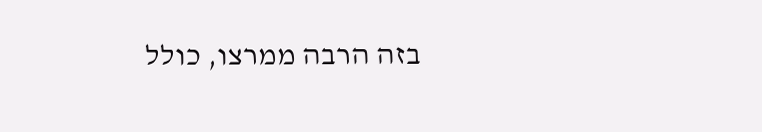בזה הרבה ממרצו, כולל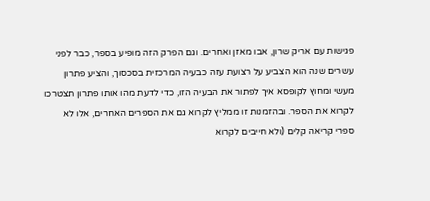פגישות עם אריק שרון, אבו מאזן ואחרים. וגם הפרק הזה מופיע בספר, כבר לפני עשרים שנה הוא הצביע על רצועת עזה כבעיה המרכזית בסכסוך, והציע פתרון מעשי ומחוץ לקופסא איך לפתור את הבעיה הזו, כדי לדעת מהו אותו פתרון תצטרכו לקרוא את הספר. ובהזמנות זו ממליץ לקרוא גם את הספרים האחרים, אלו לא ספרי קריאה קלים (ולא חייבים לקרוא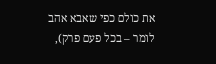את כולם כפי שאבא אהב לומר – בכל פעם פרק),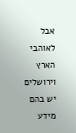אבל לאוהבי הארץ וירושלים יש בהם מידע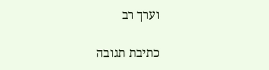וערך רב

כתיבת תגובה